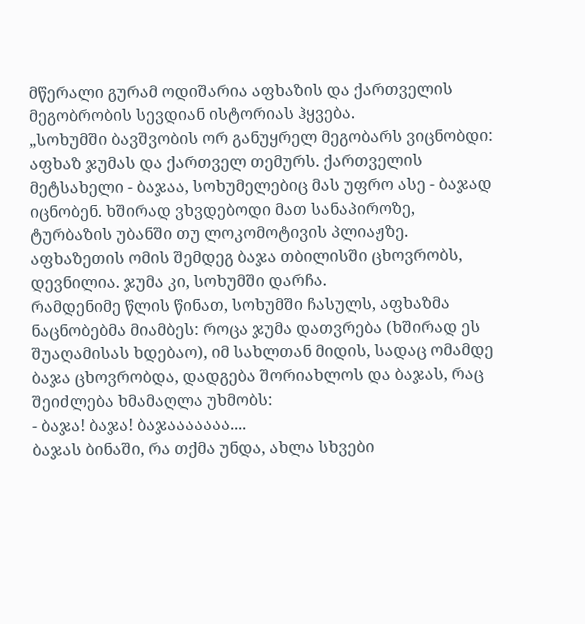მწერალი გურამ ოდიშარია აფხაზის და ქართველის მეგობრობის სევდიან ისტორიას ჰყვება.
„სოხუმში ბავშვობის ორ განუყრელ მეგობარს ვიცნობდი: აფხაზ ჯუმას და ქართველ თემურს. ქართველის მეტსახელი - ბაჯაა, სოხუმელებიც მას უფრო ასე - ბაჯად იცნობენ. ხშირად ვხვდებოდი მათ სანაპიროზე, ტურბაზის უბანში თუ ლოკომოტივის პლიაჟზე.
აფხაზეთის ომის შემდეგ ბაჯა თბილისში ცხოვრობს, დევნილია. ჯუმა კი, სოხუმში დარჩა.
რამდენიმე წლის წინათ, სოხუმში ჩასულს, აფხაზმა ნაცნობებმა მიამბეს: როცა ჯუმა დათვრება (ხშირად ეს შუაღამისას ხდებაო), იმ სახლთან მიდის, სადაც ომამდე ბაჯა ცხოვრობდა, დადგება შორიახლოს და ბაჯას, რაც შეიძლება ხმამაღლა უხმობს:
- ბაჯა! ბაჯა! ბაჯააააააა....
ბაჯას ბინაში, რა თქმა უნდა, ახლა სხვები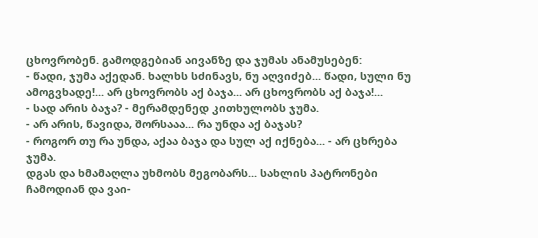ცხოვრობენ. გამოდგებიან აივანზე და ჯუმას ანამუსებენ:
- წადი, ჯუმა აქედან. ხალხს სძინავს, ნუ აღვიძებ... წადი, სული ნუ ამოგვხადე!... არ ცხოვრობს აქ ბაჯა... არ ცხოვრობს აქ ბაჯა!...
- სად არის ბაჯა? - მერამდენედ კითხულობს ჯუმა.
- არ არის, წავიდა, შორსააა... რა უნდა აქ ბაჯას?
- როგორ თუ რა უნდა, აქაა ბაჯა და სულ აქ იქნება... - არ ცხრება ჯუმა.
დგას და ხმამაღლა უხმობს მეგობარს... სახლის პატრონები ჩამოდიან და ვაი-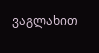ვაგლახით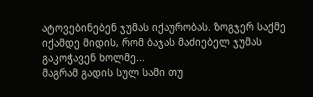ატოვებინებენ ჯუმას იქაურობას. ზოგჯერ საქმე იქამდე მიდის, რომ ბაჯას მაძიებელ ჯუმას გაკოჭავენ ხოლმე...
მაგრამ გადის სულ სამი თუ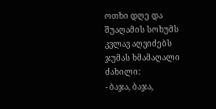ოთხი დღე და შუაღამის სოხუმს კვლავ აღვიძებს ჯუმას ხმამაღალი ძახილი:
- ბაჯა, ბაჯა,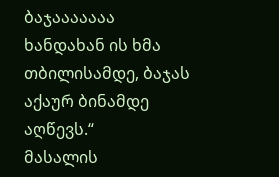ბაჯააააააა
ხანდახან ის ხმა თბილისამდე, ბაჯას აქაურ ბინამდე აღწევს.“
მასალის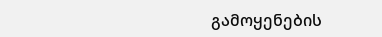გამოყენების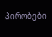პირობები